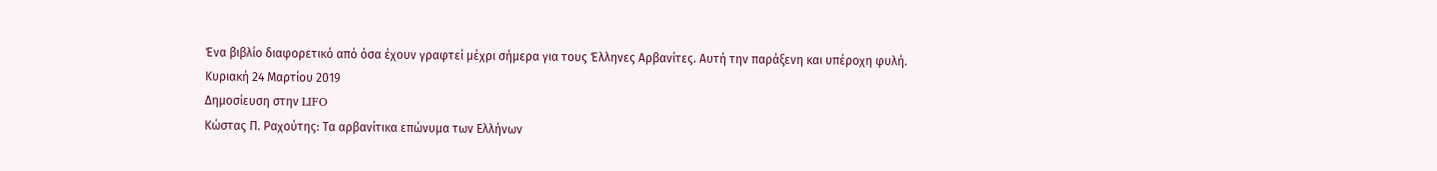Ένα βιβλίο διαφορετικό από όσα έχουν γραφτεί μέχρι σήμερα για τους Έλληνες Αρβανίτες. Αυτή την παράξενη και υπέροχη φυλή.
Κυριακή 24 Μαρτίου 2019
Δημοσίευση στην LIFO
Κώστας Π. Ραχούτης: Τα αρβανίτικα επώνυμα των Ελλήνων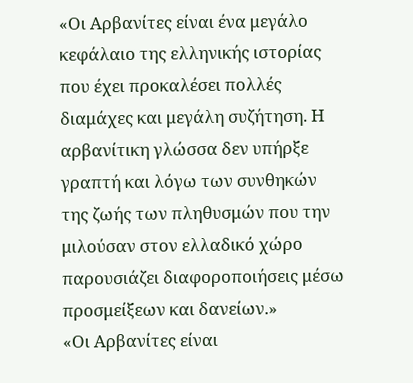«Οι Αρβανίτες είναι ένα μεγάλο κεφάλαιο της ελληνικής ιστορίας που έχει προκαλέσει πολλές διαμάχες και μεγάλη συζήτηση. Η αρβανίτικη γλώσσα δεν υπήρξε γραπτή και λόγω των συνθηκών της ζωής των πληθυσμών που την μιλούσαν στον ελλαδικό χώρο παρουσιάζει διαφοροποιήσεις μέσω προσμείξεων και δανείων.»
«Οι Αρβανίτες είναι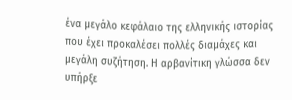ένα μεγάλο κεφάλαιο της ελληνικής ιστορίας που έχει προκαλέσει πολλές διαμάχες και μεγάλη συζήτηση. Η αρβανίτικη γλώσσα δεν υπήρξε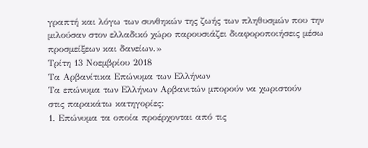γραπτή και λόγω των συνθηκών της ζωής των πληθυσμών που την μιλούσαν στον ελλαδικό χώρο παρουσιάζει διαφοροποιήσεις μέσω προσμείξεων και δανείων.»
Τρίτη 13 Νοεμβρίου 2018
Τα Αρβανίτικα Επώνυμα των Ελλήνων
Τα επώνυμα των Ελλήνων Αρβανιτών μπορούν να χωριστούν
στις παρακάτω κατηγορίες:
1. Επώνυμα τα οποία προέρχονται από τις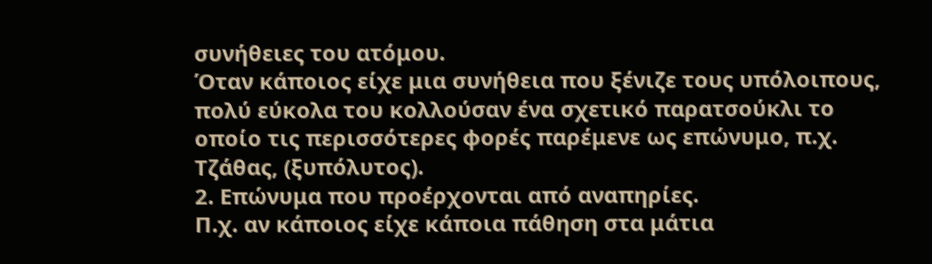συνήθειες του ατόμου.
Όταν κάποιος είχε μια συνήθεια που ξένιζε τους υπόλοιπους, πολύ εύκολα του κολλούσαν ένα σχετικό παρατσούκλι το οποίο τις περισσότερες φορές παρέμενε ως επώνυμο, π.χ. Τζάθας, (ξυπόλυτος).
2. Επώνυμα που προέρχονται από αναπηρίες.
Π.χ. αν κάποιος είχε κάποια πάθηση στα μάτια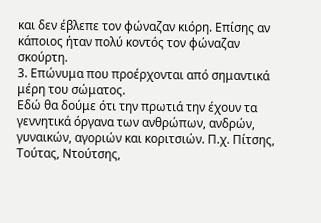και δεν έβλεπε τον φώναζαν κιόρη. Επίσης αν κάποιος ήταν πολύ κοντός τον φώναζαν σκούρτη.
3. Επώνυμα που προέρχονται από σημαντικά μέρη του σώματος.
Εδώ θα δούμε ότι την πρωτιά την έχουν τα γεννητικά όργανα των ανθρώπων, ανδρών, γυναικών, αγοριών και κοριτσιών. Π.χ. Πίτσης, Τούτας, Ντούτσης,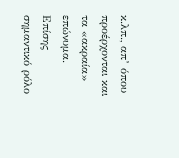κ.λπ., απ’ όπου προέρχονται και τα «ακραία» επώνυμα. Επίσης σημαντικό ρόλο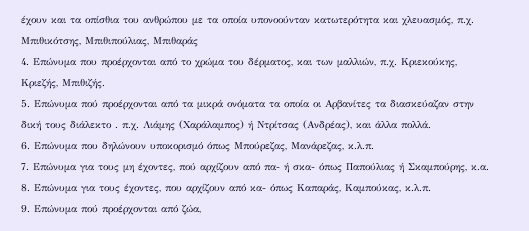έχουν και τα οπίσθια του ανθρώπου με τα οποία υπονοούνταν κατωτερότητα και χλευασμός, π.χ. Μπιθικότσης, Μπιθιπούλιας, Μπιθαράς
4. Επώνυμα που προέρχονται από το χρώμα του δέρματος, και των μαλλιών, π.χ. Κριεκούκης, Κριεζής, Μπιθιζής.
5. Επώνυμα πού προέρχονται από τα μικρά ονόματα τα οποία οι Αρβανίτες τα διασκεύαζαν στην δική τους διάλεκτο . π.χ. Λιάμης (Χαράλαμπος) ή Ντρίτσας (Ανδρέας), και άλλα πολλά.
6. Επώνυμα που δηλώνουν υποκορισμό όπως Μπούρεζας, Μανάρεζας, κ.λ.π.
7. Επώνυμα για τους μη έχοντες, πού αρχίζουν από πα- ή σκα- όπως Παπούλιας ή Σκαμπούρης, κ.α.
8. Επώνυμα για τους έχοντες, που αρχίζουν από κα- όπως Καπαράς, Καμπούκας, κ.λ.π.
9. Επώνυμα πού προέρχονται από ζώα,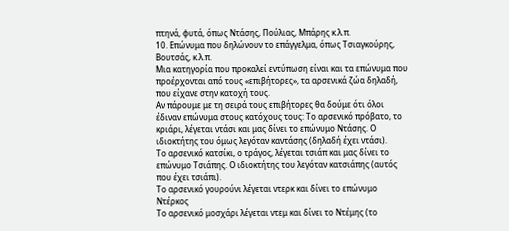πτηνά, φυτά, όπως Ντάσης, Πούλιας, Μπάρης κ.λ.π.
10. Επώνυμα που δηλώνουν το επάγγελμα, όπως Τσιαγκούρης, Βουτσάς, κ.λ.π.
Μια κατηγορία που προκαλεί εντύπωση είναι και τα επώνυμα που προέρχονται από τους «επιβήτορες», τα αρσενικά ζώα δηλαδή, που είχανε στην κατοχή τους.
Αν πάρουμε με τη σειρά τους επιβήτορες θα δούμε ότι όλοι έδιναν επώνυμα στους κατόχους τους: Το αρσενικό πρόβατο, το κριάρι, λέγεται ντάσι και μας δίνει το επώνυμο Ντάσης. Ο ιδιοκτήτης του όμως λεγόταν καντάσης (δηλαδή έχει ντάσι).
Το αρσενικό κατσίκι, ο τράγος, λέγεται τσιάπ και μας δίνει το επώνυμο Τσιάπης. Ο ιδιοκτήτης του λεγόταν κατσιάπης (αυτός που έχει τσιάπι).
Το αρσενικό γουρούνι λέγεται ντερκ και δίνει το επώνυμο Ντέρκος
Το αρσενικό μοσχάρι λέγεται ντεμ και δίνει το Ντέμης (το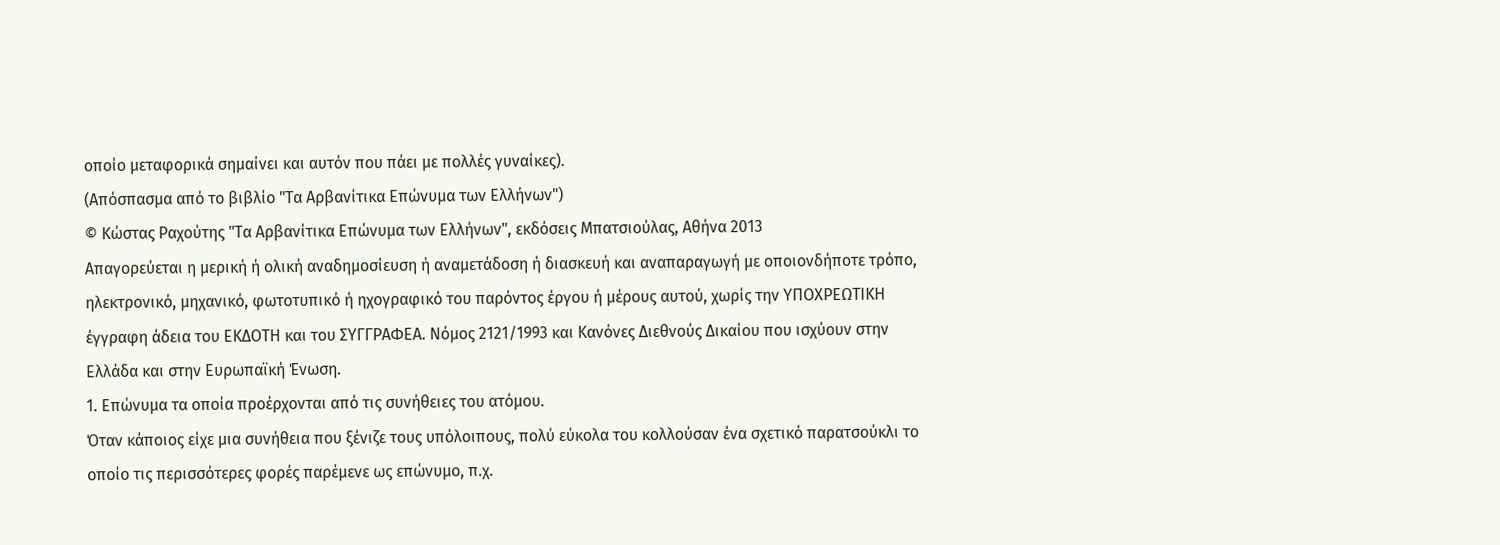οποίο μεταφορικά σημαίνει και αυτόν που πάει με πολλές γυναίκες).
(Απόσπασμα από το βιβλίο "Τα Αρβανίτικα Επώνυμα των Ελλήνων")
© Κώστας Ραχούτης "Τα Αρβανίτικα Επώνυμα των Ελλήνων", εκδόσεις Μπατσιούλας, Αθήνα 2013
Aπαγορεύεται η μερική ή ολική αναδημοσίευση ή αναμετάδοση ή διασκευή και αναπαραγωγή με οποιονδήποτε τρόπο, ηλεκτρονικό, μηχανικό, φωτοτυπικό ή ηχογραφικό του παρόντος έργου ή μέρους αυτού, χωρίς την ΥΠΟΧΡΕΩΤΙΚΗ έγγραφη άδεια του ΕΚΔΟΤΗ και του ΣΥΓΓΡΑΦΕΑ. Νόμος 2121/1993 και Κανόνες Διεθνούς Δικαίου που ισχύουν στην Ελλάδα και στην Ευρωπαϊκή Ένωση.
1. Επώνυμα τα οποία προέρχονται από τις συνήθειες του ατόμου.
Όταν κάποιος είχε μια συνήθεια που ξένιζε τους υπόλοιπους, πολύ εύκολα του κολλούσαν ένα σχετικό παρατσούκλι το οποίο τις περισσότερες φορές παρέμενε ως επώνυμο, π.χ.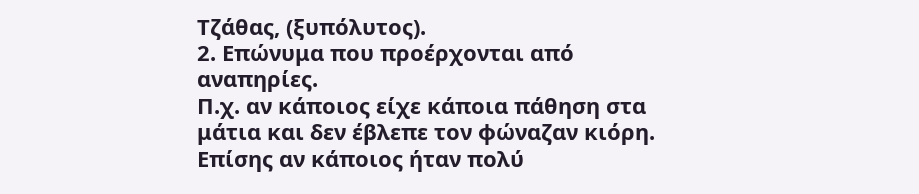Τζάθας, (ξυπόλυτος).
2. Επώνυμα που προέρχονται από αναπηρίες.
Π.χ. αν κάποιος είχε κάποια πάθηση στα μάτια και δεν έβλεπε τον φώναζαν κιόρη. Επίσης αν κάποιος ήταν πολύ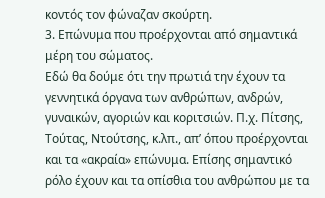κοντός τον φώναζαν σκούρτη.
3. Επώνυμα που προέρχονται από σημαντικά μέρη του σώματος.
Εδώ θα δούμε ότι την πρωτιά την έχουν τα γεννητικά όργανα των ανθρώπων, ανδρών, γυναικών, αγοριών και κοριτσιών. Π.χ. Πίτσης, Τούτας, Ντούτσης, κ.λπ., απ’ όπου προέρχονται και τα «ακραία» επώνυμα. Επίσης σημαντικό ρόλο έχουν και τα οπίσθια του ανθρώπου με τα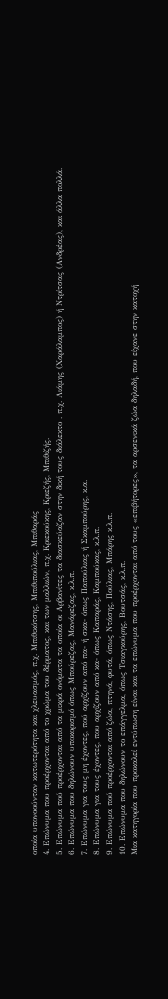οποία υπονοούνταν κατωτερότητα και χλευασμός, π.χ. Μπιθικότσης, Μπιθιπούλιας, Μπιθαράς
4. Επώνυμα που προέρχονται από το χρώμα του δέρματος, και των μαλλιών, π.χ. Κριεκούκης, Κριεζής, Μπιθιζής.
5. Επώνυμα πού προέρχονται από τα μικρά ονόματα τα οποία οι Αρβανίτες τα διασκεύαζαν στην δική τους διάλεκτο . π.χ. Λιάμης (Χαράλαμπος) ή Ντρίτσας (Ανδρέας), και άλλα πολλά.
6. Επώνυμα που δηλώνουν υποκορισμό όπως Μπούρεζας, Μανάρεζας, κ.λ.π.
7. Επώνυμα για τους μη έχοντες, πού αρχίζουν από πα- ή σκα- όπως Παπούλιας ή Σκαμπούρης, κ.α.
8. Επώνυμα για τους έχοντες, που αρχίζουν από κα- όπως Καπαράς, Καμπούκας, κ.λ.π.
9. Επώνυμα πού προέρχονται από ζώα, πτηνά, φυτά, όπως Ντάσης, Πούλιας, Μπάρης κ.λ.π.
10. Επώνυμα που δηλώνουν το επάγγελμα, όπως Τσιαγκούρης, Βουτσάς, κ.λ.π.
Μια κατηγορία που προκαλεί εντύπωση είναι και τα επώνυμα που προέρχονται από τους «επιβήτορες», τα αρσενικά ζώα δηλαδή, που είχανε στην κατοχή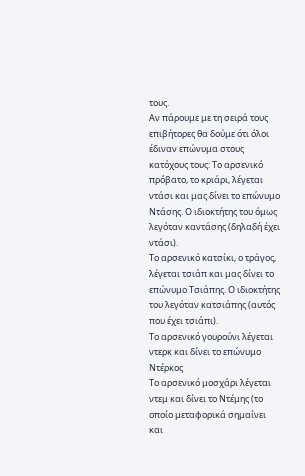τους.
Αν πάρουμε με τη σειρά τους επιβήτορες θα δούμε ότι όλοι έδιναν επώνυμα στους κατόχους τους: Το αρσενικό πρόβατο, το κριάρι, λέγεται ντάσι και μας δίνει το επώνυμο Ντάσης. Ο ιδιοκτήτης του όμως λεγόταν καντάσης (δηλαδή έχει ντάσι).
Το αρσενικό κατσίκι, ο τράγος, λέγεται τσιάπ και μας δίνει το επώνυμο Τσιάπης. Ο ιδιοκτήτης του λεγόταν κατσιάπης (αυτός που έχει τσιάπι).
Το αρσενικό γουρούνι λέγεται ντερκ και δίνει το επώνυμο Ντέρκος
Το αρσενικό μοσχάρι λέγεται ντεμ και δίνει το Ντέμης (το οποίο μεταφορικά σημαίνει και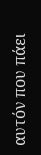αυτόν που πάει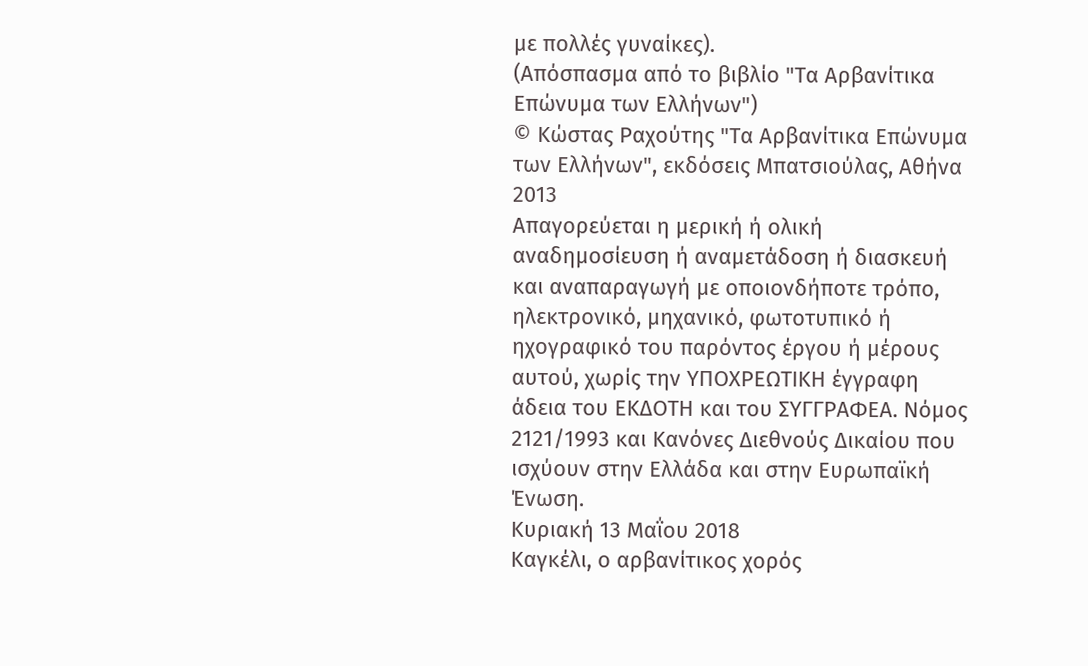με πολλές γυναίκες).
(Απόσπασμα από το βιβλίο "Τα Αρβανίτικα Επώνυμα των Ελλήνων")
© Κώστας Ραχούτης "Τα Αρβανίτικα Επώνυμα των Ελλήνων", εκδόσεις Μπατσιούλας, Αθήνα 2013
Aπαγορεύεται η μερική ή ολική αναδημοσίευση ή αναμετάδοση ή διασκευή και αναπαραγωγή με οποιονδήποτε τρόπο, ηλεκτρονικό, μηχανικό, φωτοτυπικό ή ηχογραφικό του παρόντος έργου ή μέρους αυτού, χωρίς την ΥΠΟΧΡΕΩΤΙΚΗ έγγραφη άδεια του ΕΚΔΟΤΗ και του ΣΥΓΓΡΑΦΕΑ. Νόμος 2121/1993 και Κανόνες Διεθνούς Δικαίου που ισχύουν στην Ελλάδα και στην Ευρωπαϊκή Ένωση.
Κυριακή 13 Μαΐου 2018
Καγκέλι, ο αρβανίτικος χορός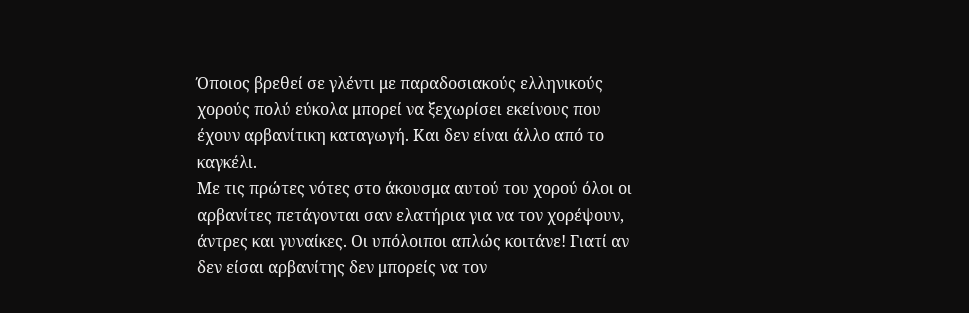Όποιος βρεθεί σε γλέντι με παραδοσιακούς ελληνικούς χορούς πολύ εύκολα μπορεί να ξεχωρίσει εκείνους που έχουν αρβανίτικη καταγωγή. Και δεν είναι άλλο από το καγκέλι.
Με τις πρώτες νότες στο άκουσμα αυτού του χορού όλοι οι αρβανίτες πετάγονται σαν ελατήρια για να τον χορέψουν, άντρες και γυναίκες. Οι υπόλοιποι απλώς κοιτάνε! Γιατί αν δεν είσαι αρβανίτης δεν μπορείς να τον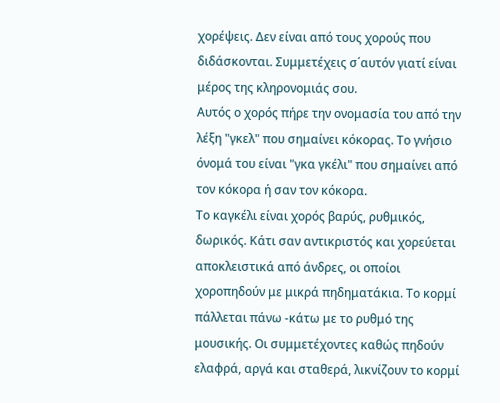χορέψεις. Δεν είναι από τους χορούς που διδάσκονται. Συμμετέχεις σ΄αυτόν γιατί είναι μέρος της κληρονομιάς σου.
Αυτός ο χορός πήρε την ονομασία του από την λέξη "γκελ" που σημαίνει κόκορας. Το γνήσιο όνομά του είναι "γκα γκέλι" που σημαίνει από τον κόκορα ή σαν τον κόκορα.
Το καγκέλι είναι χορός βαρύς, ρυθμικός, δωρικός. Κάτι σαν αντικριστός και χορεύεται αποκλειστικά από άνδρες, οι οποίοι χοροπηδούν με μικρά πηδηματάκια. Το κορμί πάλλεται πάνω -κάτω με το ρυθμό της μουσικής. Οι συμμετέχοντες καθώς πηδούν ελαφρά, αργά και σταθερά, λικνίζουν το κορμί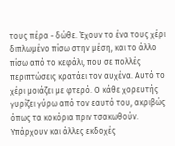τους πέρα - δώθε. Έχουν το ένα τους χέρι διπλωμένο πίσω στην μέση, και το άλλο πίσω από το κεφάλι, που σε πολλές περιπτώσεις κρατάει τον αυχένα. Αυτό το χέρι μοιάζει με φτερό. Ο κάθε χορευτής γυρίζει γύρω από τον εαυτό του, ακριβώς όπως τα κοκόρια πριν τσακωθούν.
Υπάρχουν και άλλες εκδοχές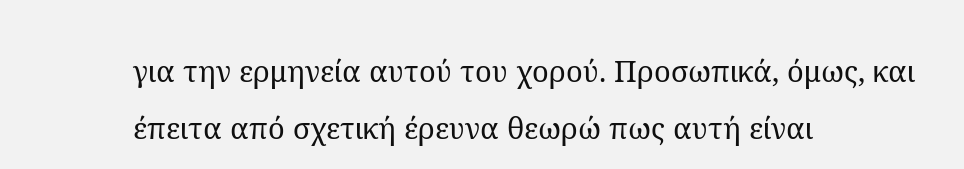για την ερμηνεία αυτού του χορού. Προσωπικά, όμως, και έπειτα από σχετική έρευνα θεωρώ πως αυτή είναι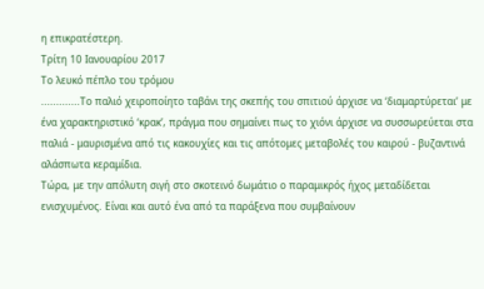η επικρατέστερη.
Τρίτη 10 Ιανουαρίου 2017
Το λευκό πέπλο του τρόμου
.............Το παλιό χειροποίητο ταβάνι της σκεπής του σπιτιού άρχισε να ‘διαμαρτύρεται’ με ένα χαρακτηριστικό ‘κρακ’, πράγμα που σημαίνει πως το χιόνι άρχισε να συσσωρεύεται στα παλιά - μαυρισμένα από τις κακουχίες και τις απότομες μεταβολές του καιρού - βυζαντινά αλάσπωτα κεραμίδια.
Τώρα, με την απόλυτη σιγή στο σκοτεινό δωμάτιο ο παραμικρός ήχος μεταδίδεται ενισχυμένος. Είναι και αυτό ένα από τα παράξενα που συμβαίνουν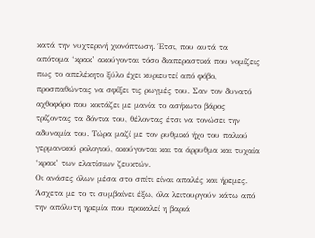κατά την νυχτερινή χιονόπτωση. Έτσι, που αυτά τα απότομα ‘κρακ’ ακούγονται τόσο διαπεραστικά που νομίζεις πως το απελέκητο ξύλο έχει κυριευτεί από φόβο, προσπαθώντας να σφίξει τις ρωγμές του. Σαν τον δυνατό αχθοφόρο που κοιτάζει με μανία το ασήκωτο βάρος τρίζοντας τα δόντια του, θέλοντας έτσι να τονώσει την αδυναμία του. Τώρα μαζί με τον ρυθμικό ήχο του παλιού γερμανικού ρολογιού, ακούγονται και τα άρρυθμα και τυχαία ‘κρακ’ των ελατίσιων ζευκτών.
Οι ανάσες όλων μέσα στο σπίτι είναι απαλές και ήρεμες. Άσχετα με το τι συμβαίνει έξω, όλα λειτουργούν κάτω από την απόλυτη ηρεμία που προκαλεί η βαριά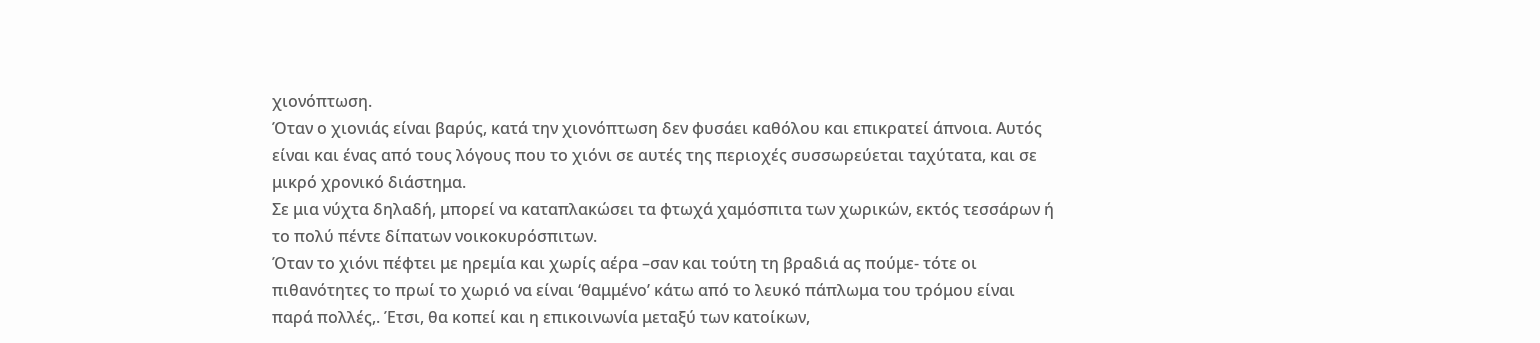χιονόπτωση.
Όταν ο χιονιάς είναι βαρύς, κατά την χιονόπτωση δεν φυσάει καθόλου και επικρατεί άπνοια. Αυτός είναι και ένας από τους λόγους που το χιόνι σε αυτές της περιοχές συσσωρεύεται ταχύτατα, και σε μικρό χρονικό διάστημα.
Σε μια νύχτα δηλαδή, μπορεί να καταπλακώσει τα φτωχά χαμόσπιτα των χωρικών, εκτός τεσσάρων ή το πολύ πέντε δίπατων νοικοκυρόσπιτων.
Όταν το χιόνι πέφτει με ηρεμία και χωρίς αέρα –σαν και τούτη τη βραδιά ας πούμε- τότε οι πιθανότητες το πρωί το χωριό να είναι ‘θαμμένο’ κάτω από το λευκό πάπλωμα του τρόμου είναι παρά πολλές,. Έτσι, θα κοπεί και η επικοινωνία μεταξύ των κατοίκων,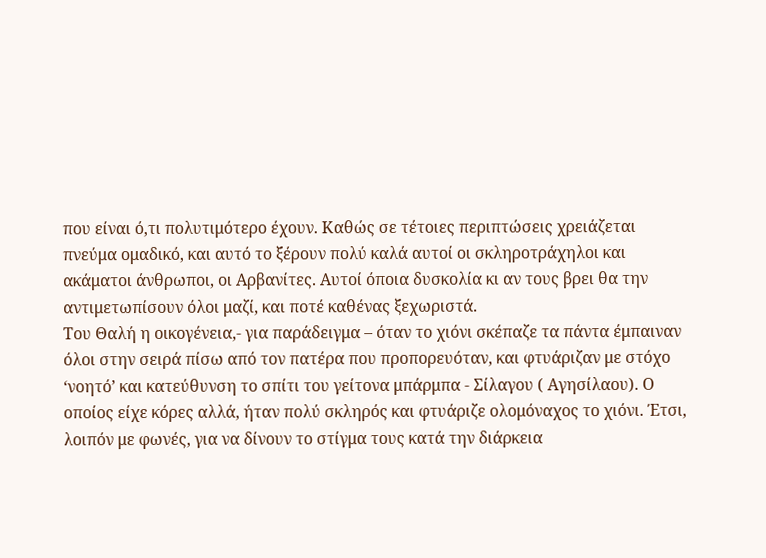που είναι ό,τι πολυτιμότερο έχουν. Καθώς σε τέτοιες περιπτώσεις χρειάζεται πνεύμα ομαδικό, και αυτό το ξέρουν πολύ καλά αυτοί οι σκληροτράχηλοι και ακάματοι άνθρωποι, οι Αρβανίτες. Αυτοί όποια δυσκολία κι αν τους βρει θα την αντιμετωπίσουν όλοι μαζί, και ποτέ καθένας ξεχωριστά.
Του Θαλή η οικογένεια,- για παράδειγμα – όταν το χιόνι σκέπαζε τα πάντα έμπαιναν όλοι στην σειρά πίσω από τον πατέρα που προπορευόταν, και φτυάριζαν με στόχο ‘νοητό’ και κατεύθυνση το σπίτι του γείτονα μπάρμπα - Σίλαγου ( Αγησίλαου). Ο οποίος είχε κόρες αλλά, ήταν πολύ σκληρός και φτυάριζε ολομόναχος το χιόνι. Έτσι, λοιπόν με φωνές, για να δίνουν το στίγμα τους κατά την διάρκεια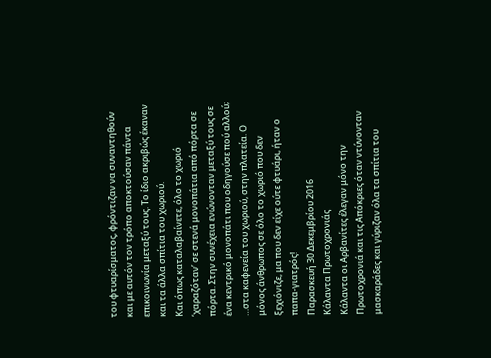του φτυαρίσματος, φρόντιζαν να συναντηθούν και με αυτόν τον τρόπο αποκτούσαν πάντα επικοινωνία μεταξύ τους. Το ίδιο ακριβώς έκαναν και τα άλλα σπίτια του χωριού.
Και όπως καταλαβαίνετε, όλο το χωριό ‘χαραζόταν’ σε στενά μονοπάτια από πόρτα σε πόρτα. Στην συνέχεια ενώνονταν μεταξύ τους σε ένα κεντρικό μονοπάτι που οδηγούσε πού αλλού; …στα καφενεία του χωριού, στην πλατεία. Ο μόνος άνθρωπος σε όλο το χωριό που δεν ξεχιόνιζε, μα που δεν είχε ούτε φτυάρι, ήταν ο παπα-γιατρός!
Παρασκευή 30 Δεκεμβρίου 2016
Κάλαντα Πρωτοχρονιάς
Κάλαντα οι Αρβανίτες έλεγαν μόνο την Πρωτοχρονιά και τις Απόκριες όταν ντύνονταν μασκαράδες και γύριζαν όλα τα σπίτια του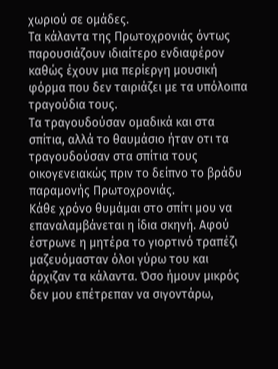χωριού σε ομάδες.
Τα κάλαντα της Πρωτοχρονιάς όντως παρουσιάζουν ιδιαίτερο ενδιαφέρον καθώς έχουν μια περίεργη μουσική φόρμα που δεν ταιριάζει με τα υπόλοιπα τραγούδια τους.
Τα τραγουδούσαν ομαδικά και στα σπίτια, αλλά το θαυμάσιο ήταν οτι τα τραγουδούσαν στα σπίτια τους οικογενειακώς πριν το δείπνο το βράδυ παραμονής Πρωτοχρονιάς.
Κάθε χρόνο θυμάμαι στο σπίτι μου να επαναλαμβάνεται η ίδια σκηνή. Αφού έστρωνε η μητέρα το γιορτινό τραπέζι μαζευόμασταν όλοι γύρω του και άρχιζαν τα κάλαντα. Όσο ήμουν μικρός δεν μου επέτρεπαν να σιγοντάρω,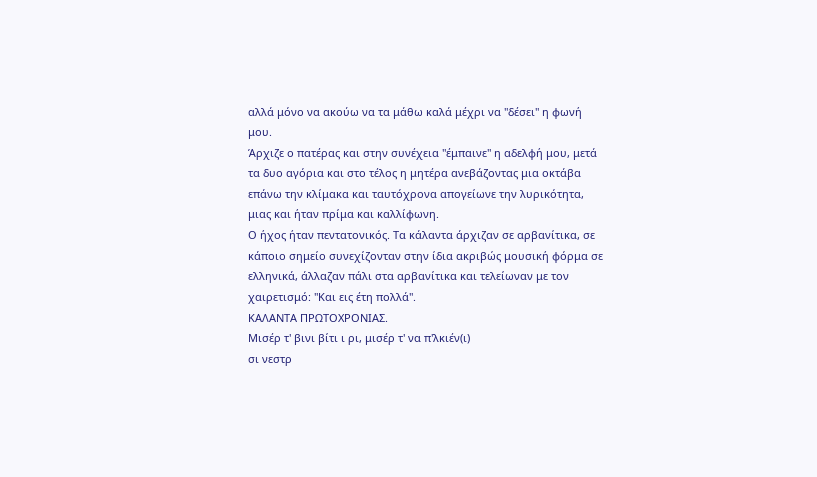αλλά μόνο να ακούω να τα μάθω καλά μέχρι να "δέσει" η φωνή μου.
Άρχιζε ο πατέρας και στην συνέχεια "έμπαινε" η αδελφή μου, μετά τα δυο αγόρια και στο τέλος η μητέρα ανεβάζοντας μια οκτάβα επάνω την κλίμακα και ταυτόχρονα απογείωνε την λυρικότητα, μιας και ήταν πρίμα και καλλίφωνη.
Ο ήχος ήταν πεντατονικός. Τα κάλαντα άρχιζαν σε αρβανίτικα, σε κάποιο σημείο συνεχίζονταν στην ίδια ακριβώς μουσική φόρμα σε ελληνικά, άλλαζαν πάλι στα αρβανίτικα και τελείωναν με τον χαιρετισμό: "Και εις έτη πολλά".
ΚΑΛΑΝΤΑ ΠΡΩΤΟΧΡΟΝΙΑΣ.
Μισέρ τ' βινι βίτι ι ρι, μισέρ τ' να π'λκιέν(ι)
σι νεστρ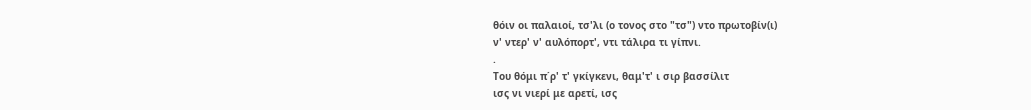θόιν οι παλαιοί, τσ'λι (ο τονος στο "τσ") ντο πρωτοβίν(ι)
ν' ντερ' ν' αυλόπορτ', ντι τάλιρα τι γίπνι.
.
Tου θόμι π΄ρ' τ' γκίγκενι, θαμ'τ' ι σιρ βασσίλιτ
ισς νι νιερί με αρετί, ισς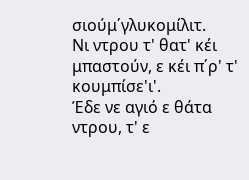σιούμ΄γλυκομίλιτ.
Νι ντρου τ' θατ' κέι μπαστούν, ε κέι π΄ρ' τ' κουμπίσε'ι'.
Έδε νε αγιό ε θάτα ντρου, τ' ε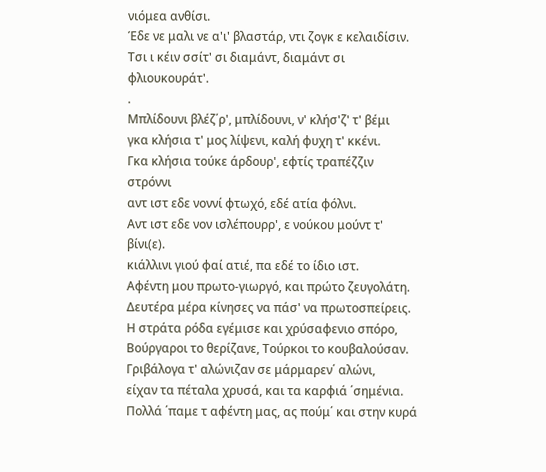νιόμεα ανθίσι.
Έδε νε μαλι νε α'ι' βλαστάρ, ντι ζογκ ε κελαιδίσιν.
Τσι ι κέιν σσίτ' σι διαμάντ, διαμάντ σι φλιουκουράτ'.
.
Mπλίδουνι βλέζ΄ρ', μπλίδουνι, ν' κλήσ'ζ' τ' βέμι
γκα κλήσια τ' μος λίψενι, καλή φυχη τ' κκένι.
Γκα κλήσια τούκε άρδουρ', εφτίς τραπέζζιν στρόννι
αντ ιστ εδε νοννί φτωχό, εδέ ατία φόλνι.
Αντ ιστ εδε νον ισλέπουρρ', ε νούκου μούντ τ' βίνι(ε).
κιάλλινι γιού φαί ατιέ, πα εδέ το ίδιο ιστ.
Aφέντη μου πρωτο-γιωργό, και πρώτο ζευγολάτη.
Δευτέρα μέρα κίνησες να πάσ' να πρωτοσπείρεις.
Η στράτα ρόδα εγέμισε και χρύσαφενιο σπόρο,
Βούργαροι το θερίζανε, Τούρκοι το κουβαλούσαν.
Γριβάλογα τ' αλώνιζαν σε μάρμαρεν΄ αλώνι,
είχαν τα πέταλα χρυσά, και τα καρφιά ΄σημένια.
Πολλά ΄παμε τ αφέντη μας, ας πούμ΄ και στην κυρά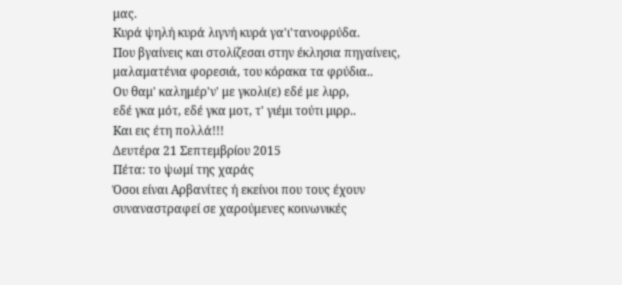μας.
Kυρά ψηλή κυρά λιγνή κυρά γα'ι'τανοφρύδα.
Που βγαίνεις και στολίζεσαι στην έκλησια πηγαίνεις,
μαλαματένια φορεσιά, του κόρακα τα φρύδια..
Oυ θαμ' καλημέρ'ν' με γκολι(ε) εδέ με λιρρ,
εδέ γκα μότ, εδέ γκα μοτ, τ' γιέμι τούτι μιρρ..
Kαι εις έτη πολλά!!!
Δευτέρα 21 Σεπτεμβρίου 2015
Πέτα: το ψωμί της χαράς
Όσοι είναι Αρβανίτες ή εκείνοι που τους έχουν συναναστραφεί σε χαρούμενες κοινωνικές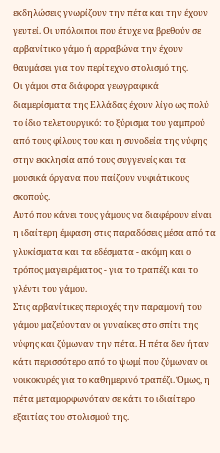εκδηλώσεις γνωρίζουν την πέτα και την έχουν γευτεί. Οι υπόλοιποι που έτυχε να βρεθούν σε αρβανίτικο γάμο ή αρραβώνα την έχουν θαυμάσει για τον περίτεχνο στολισμό της.
Οι γάμοι στα διάφορα γεωγραφικά διαμερίσματα της Ελλάδας έχουν λίγο ως πολύ το ίδιο τελετουργικό: το ξύρισμα του γαμπρού από τους φίλους του και η συνοδεία της νύφης στην εκκλησία από τους συγγενείς και τα μουσικά όργανα που παίζουν νυφιάτικους σκοπούς.
Αυτό που κάνει τους γάμους να διαφέρουν είναι η ιδαίτερη έμφαση στις παραδόσεις μέσα από τα γλυκίσματα και τα εδέσματα - ακόμη και ο τρόπος μαγειρέματος - για το τραπέζι και το γλέντι του γάμου.
Στις αρβανίτικες περιοχές την παραμονή του γάμου μαζεύονταν οι γυναίκες στο σπίτι της νύφης και ζύμωναν την πέτα. Η πέτα δεν ήταν κάτι περισσότερο από το ψωμί που ζύμωναν οι νοικοκυρές για το καθημερινό τραπέζι. Όμως, η πέτα μεταμορφωνόταν σε κάτι το ιδιαίτερο εξαιτίας του στολισμού της.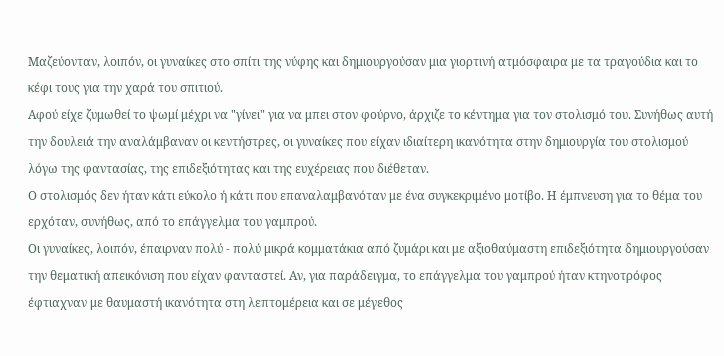Μαζεύονταν, λοιπόν, οι γυναίκες στο σπίτι της νύφης και δημιουργούσαν μια γιορτινή ατμόσφαιρα με τα τραγούδια και το κέφι τους για την χαρά του σπιτιού.
Αφού είχε ζυμωθεί το ψωμί μέχρι να "γίνει" για να μπει στον φούρνο, άρχιζε το κέντημα για τον στολισμό του. Συνήθως αυτή την δουλειά την αναλάμβαναν οι κεντήστρες, οι γυναίκες που είχαν ιδιαίτερη ικανότητα στην δημιουργία του στολισμού λόγω της φαντασίας, της επιδεξιότητας και της ευχέρειας που διέθεταν.
Ο στολισμός δεν ήταν κάτι εύκολο ή κάτι που επαναλαμβανόταν με ένα συγκεκριμένο μοτίβο. Η έμπνευση για το θέμα του ερχόταν, συνήθως, από το επάγγελμα του γαμπρού.
Οι γυναίκες, λοιπόν, έπαιρναν πολύ - πολύ μικρά κομματάκια από ζυμάρι και με αξιοθαύμαστη επιδεξιότητα δημιουργούσαν την θεματική απεικόνιση που είχαν φανταστεί. Αν, για παράδειγμα, το επάγγελμα του γαμπρού ήταν κτηνοτρόφος έφτιαχναν με θαυμαστή ικανότητα στη λεπτομέρεια και σε μέγεθος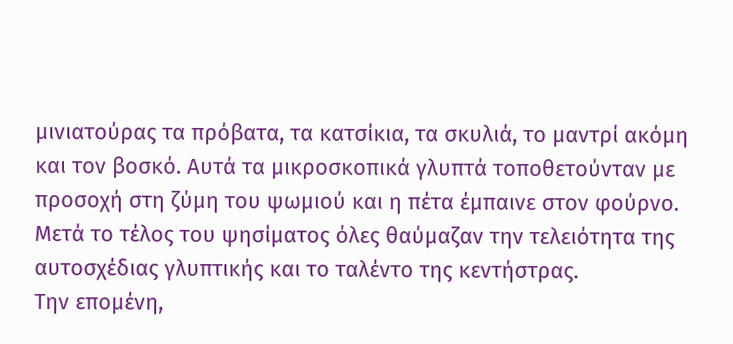μινιατούρας τα πρόβατα, τα κατσίκια, τα σκυλιά, το μαντρί ακόμη και τον βοσκό. Αυτά τα μικροσκοπικά γλυπτά τοποθετούνταν με προσοχή στη ζύμη του ψωμιού και η πέτα έμπαινε στον φούρνο. Μετά το τέλος του ψησίματος όλες θαύμαζαν την τελειότητα της αυτοσχέδιας γλυπτικής και το ταλέντο της κεντήστρας.
Την επομένη,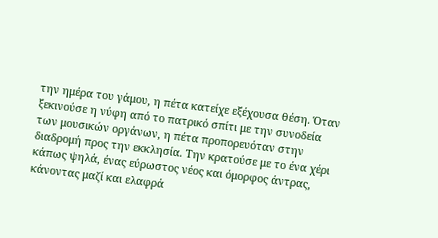την ημέρα του γάμου, η πέτα κατείχε εξέχουσα θέση. Όταν ξεκινούσε η νύφη από το πατρικό σπίτι με την συνοδεία των μουσικών οργάνων, η πέτα προπορευόταν στην διαδρομή προς την εκκλησία. Την κρατούσε με το ένα χέρι κάπως ψηλά, ένας εύρωστος νέος και όμορφος άντρας, κάνοντας μαζί και ελαφρά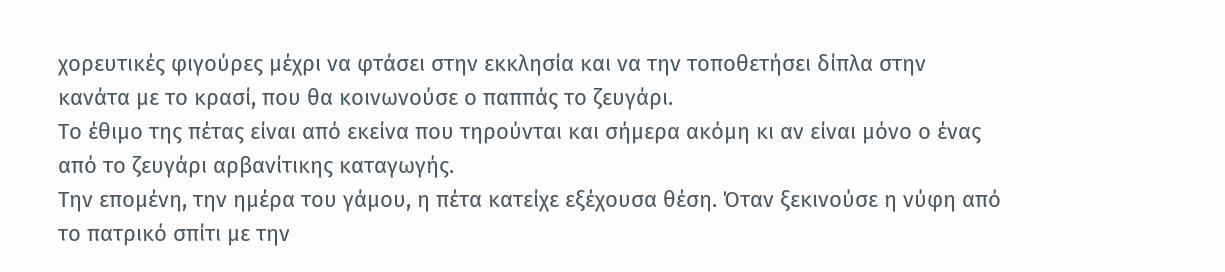χορευτικές φιγούρες μέχρι να φτάσει στην εκκλησία και να την τοποθετήσει δίπλα στην κανάτα με το κρασί, που θα κοινωνούσε ο παππάς το ζευγάρι.
Το έθιμο της πέτας είναι από εκείνα που τηρούνται και σήμερα ακόμη κι αν είναι μόνο ο ένας από το ζευγάρι αρβανίτικης καταγωγής.
Την επομένη, την ημέρα του γάμου, η πέτα κατείχε εξέχουσα θέση. Όταν ξεκινούσε η νύφη από το πατρικό σπίτι με την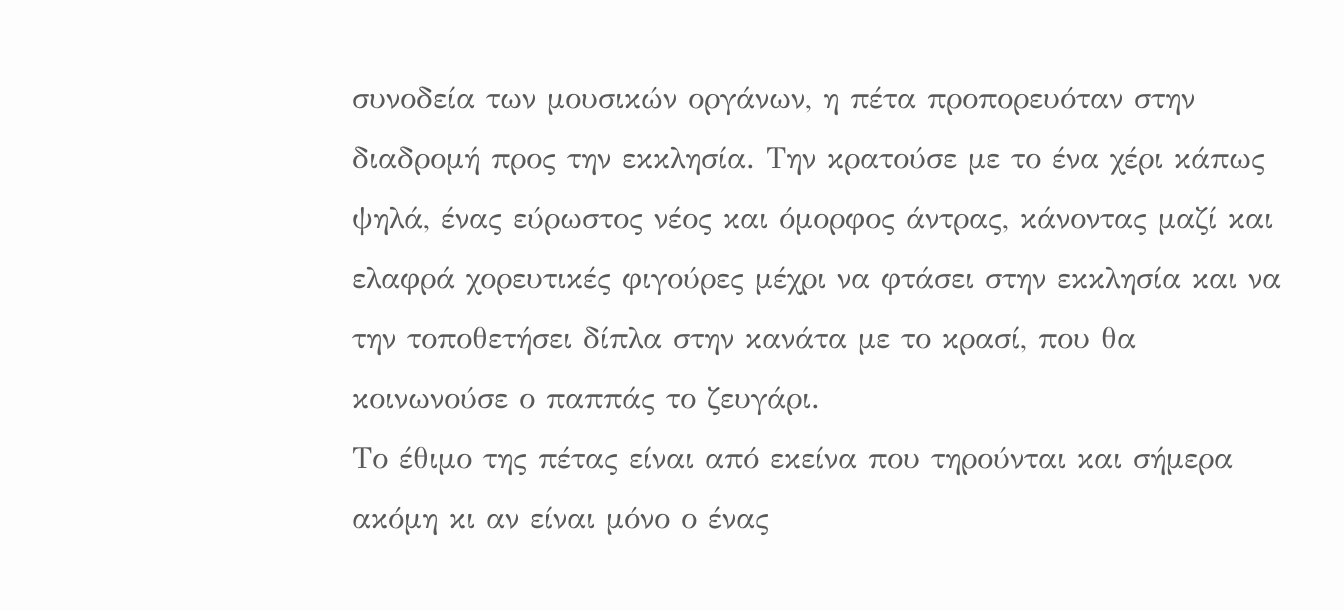συνοδεία των μουσικών οργάνων, η πέτα προπορευόταν στην διαδρομή προς την εκκλησία. Την κρατούσε με το ένα χέρι κάπως ψηλά, ένας εύρωστος νέος και όμορφος άντρας, κάνοντας μαζί και ελαφρά χορευτικές φιγούρες μέχρι να φτάσει στην εκκλησία και να την τοποθετήσει δίπλα στην κανάτα με το κρασί, που θα κοινωνούσε ο παππάς το ζευγάρι.
Το έθιμο της πέτας είναι από εκείνα που τηρούνται και σήμερα ακόμη κι αν είναι μόνο ο ένας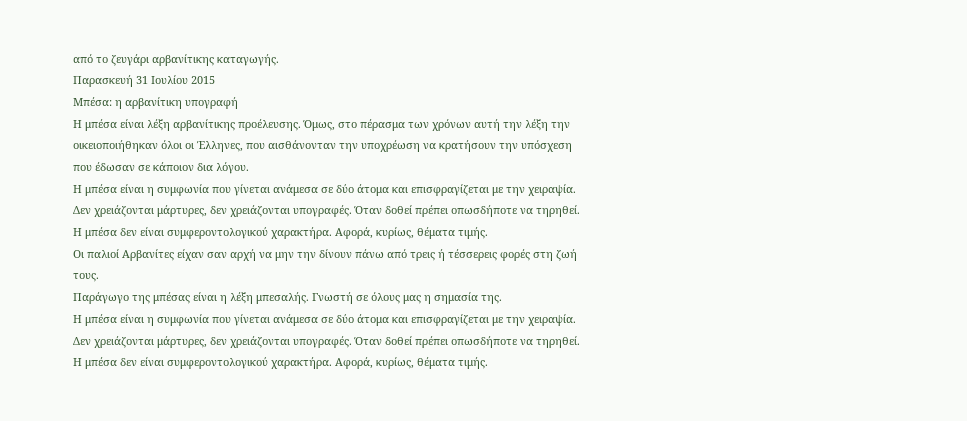από το ζευγάρι αρβανίτικης καταγωγής.
Παρασκευή 31 Ιουλίου 2015
Μπέσα: η αρβανίτικη υπογραφή
Η μπέσα είναι λέξη αρβανίτικης προέλευσης. Όμως, στο πέρασμα των χρόνων αυτή την λέξη την οικειοποιήθηκαν όλοι οι Έλληνες, που αισθάνονταν την υποχρέωση να κρατήσουν την υπόσχεση που έδωσαν σε κάποιον δια λόγου.
Η μπέσα είναι η συμφωνία που γίνεται ανάμεσα σε δύο άτομα και επισφραγίζεται με την χειραψία. Δεν χρειάζονται μάρτυρες, δεν χρειάζονται υπογραφές. Όταν δοθεί πρέπει οπωσδήποτε να τηρηθεί.
Η μπέσα δεν είναι συμφεροντολογικού χαρακτήρα. Αφορά, κυρίως, θέματα τιμής.
Οι παλιοί Αρβανίτες είχαν σαν αρχή να μην την δίνουν πάνω από τρεις ή τέσσερεις φορές στη ζωή τους.
Παράγωγο της μπέσας είναι η λέξη μπεσαλής. Γνωστή σε όλους μας η σημασία της.
Η μπέσα είναι η συμφωνία που γίνεται ανάμεσα σε δύο άτομα και επισφραγίζεται με την χειραψία. Δεν χρειάζονται μάρτυρες, δεν χρειάζονται υπογραφές. Όταν δοθεί πρέπει οπωσδήποτε να τηρηθεί.
Η μπέσα δεν είναι συμφεροντολογικού χαρακτήρα. Αφορά, κυρίως, θέματα τιμής.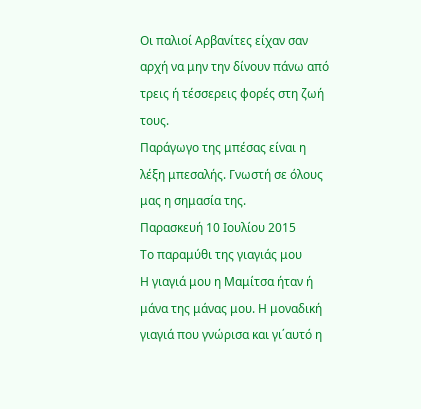Οι παλιοί Αρβανίτες είχαν σαν αρχή να μην την δίνουν πάνω από τρεις ή τέσσερεις φορές στη ζωή τους.
Παράγωγο της μπέσας είναι η λέξη μπεσαλής. Γνωστή σε όλους μας η σημασία της.
Παρασκευή 10 Ιουλίου 2015
Το παραμύθι της γιαγιάς μου
Η γιαγιά μου η Μαμίτσα ήταν ή μάνα της μάνας μου. Η μοναδική γιαγιά που γνώρισα και γι΄αυτό η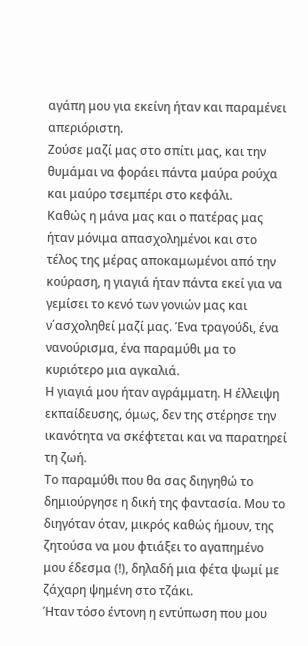αγάπη μου για εκείνη ήταν και παραμένει απεριόριστη.
Ζούσε μαζί μας στο σπίτι μας, και την θυμάμαι να φοράει πάντα μαύρα ρούχα και μαύρο τσεμπέρι στο κεφάλι.
Καθώς η μάνα μας και ο πατέρας μας ήταν μόνιμα απασχολημένοι και στο τέλος της μέρας αποκαμωμένοι από την κούραση, η γιαγιά ήταν πάντα εκεί για να γεμίσει το κενό των γονιών μας και ν΄ασχοληθεί μαζί μας. Ένα τραγούδι, ένα νανούρισμα, ένα παραμύθι μα το κυριότερο μια αγκαλιά.
Η γιαγιά μου ήταν αγράμματη. Η έλλειψη εκπαίδευσης, όμως, δεν της στέρησε την ικανότητα να σκέφτεται και να παρατηρεί τη ζωή.
Το παραμύθι που θα σας διηγηθώ το δημιούργησε η δική της φαντασία. Μου το διηγόταν όταν, μικρός καθώς ήμουν, της ζητούσα να μου φτιάξει το αγαπημένο μου έδεσμα (!), δηλαδή μια φέτα ψωμί με ζάχαρη ψημένη στο τζάκι.
Ήταν τόσο έντονη η εντύπωση που μου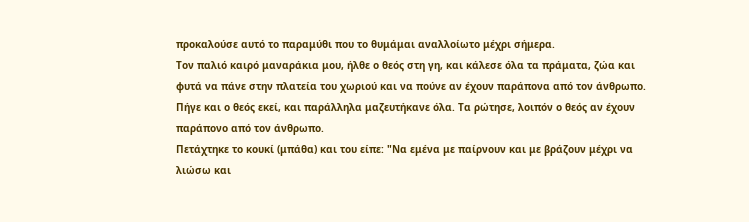προκαλούσε αυτό το παραμύθι που το θυμάμαι αναλλοίωτο μέχρι σήμερα.
Τον παλιό καιρό μαναράκια μου, ήλθε ο θεός στη γη, και κάλεσε όλα τα πράματα, ζώα και φυτά να πάνε στην πλατεία του χωριού και να πούνε αν έχουν παράπονα από τον άνθρωπο.
Πήγε και ο θεός εκεί, και παράλληλα μαζευτήκανε όλα. Τα ρώτησε, λοιπόν ο θεός αν έχουν παράπονο από τον άνθρωπο.
Πετάχτηκε το κουκί (μπάθα) και του είπε: "Να εμένα με παίρνουν και με βράζουν μέχρι να λιώσω και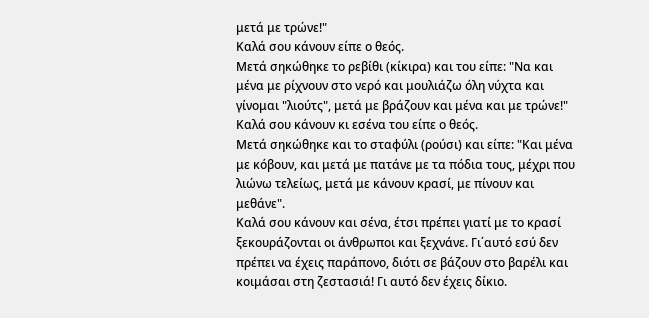μετά με τρώνε!"
Καλά σου κάνουν είπε ο θεός.
Μετά σηκώθηκε το ρεβίθι (κίκιρα) και του είπε: "Να και μένα με ρίχνουν στο νερό και μουλιάζω όλη νύχτα και γίνομαι "λιούτς", μετά με βράζουν και μένα και με τρώνε!"
Καλά σου κάνουν κι εσένα του είπε ο θεός.
Μετά σηκώθηκε και το σταφύλι (ρούσι) και είπε: "Και μένα με κόβουν, και μετά με πατάνε με τα πόδια τους, μέχρι που λιώνω τελείως, μετά με κάνουν κρασί, με πίνουν και μεθάνε".
Καλά σου κάνουν και σένα, έτσι πρέπει γιατί με το κρασί ξεκουράζονται οι άνθρωποι και ξεχνάνε. Γι΄αυτό εσύ δεν πρέπει να έχεις παράπονο, διότι σε βάζουν στο βαρέλι και κοιμάσαι στη ζεστασιά! Γι αυτό δεν έχεις δίκιο.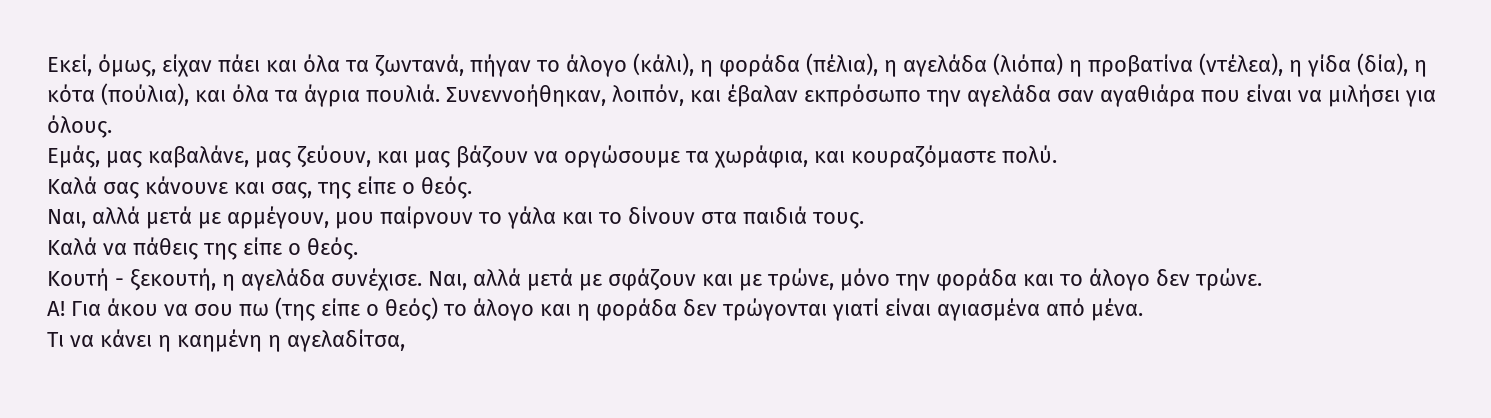Εκεί, όμως, είχαν πάει και όλα τα ζωντανά, πήγαν το άλογο (κάλι), η φοράδα (πέλια), η αγελάδα (λιόπα) η προβατίνα (ντέλεα), η γίδα (δία), η κότα (πούλια), και όλα τα άγρια πουλιά. Συνεννοήθηκαν, λοιπόν, και έβαλαν εκπρόσωπο την αγελάδα σαν αγαθιάρα που είναι να μιλήσει για όλους.
Εμάς, μας καβαλάνε, μας ζεύουν, και μας βάζουν να οργώσουμε τα χωράφια, και κουραζόμαστε πολύ.
Καλά σας κάνουνε και σας, της είπε ο θεός.
Ναι, αλλά μετά με αρμέγουν, μου παίρνουν το γάλα και το δίνουν στα παιδιά τους.
Καλά να πάθεις της είπε ο θεός.
Κουτή - ξεκουτή, η αγελάδα συνέχισε. Ναι, αλλά μετά με σφάζουν και με τρώνε, μόνο την φοράδα και το άλογο δεν τρώνε.
Α! Για άκου να σου πω (της είπε ο θεός) το άλογο και η φοράδα δεν τρώγονται γιατί είναι αγιασμένα από μένα.
Τι να κάνει η καημένη η αγελαδίτσα,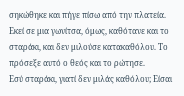σηκώθηκε και πήγε πίσω από την πλατεία.
Εκεί σε μια γωνίτσα, όμως, καθότανε και το σταράκι, και δεν μιλούσε κατακαθόλου. Το πρόσεξε αυτό ο θεός και το ρώτησε.
Εσύ σταράκι, γιατί δεν μιλάς καθόλου; Είσαι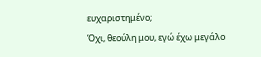ευχαριστημένο;
Όχι, θεούλη μου, εγώ έχω μεγάλο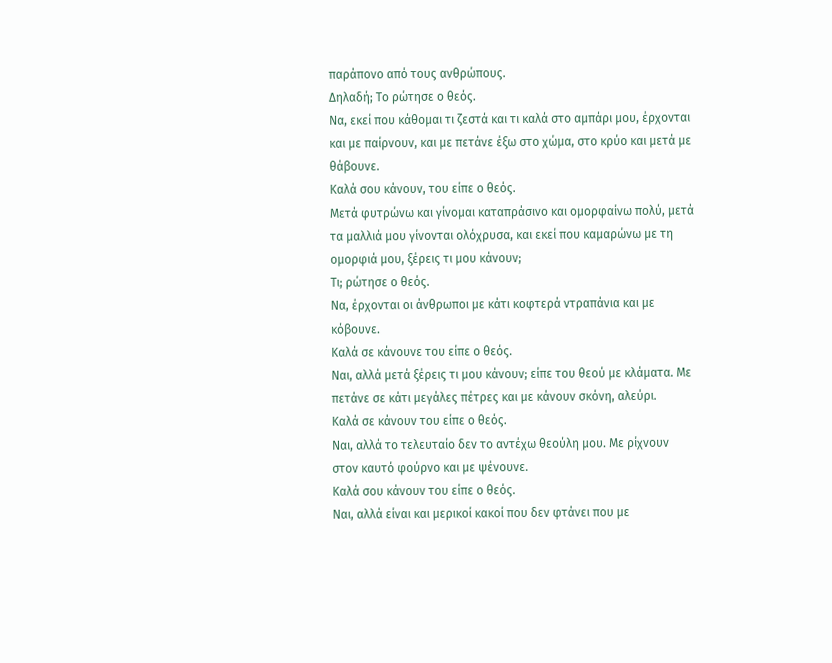παράπονο από τους ανθρώπους.
Δηλαδή; Το ρώτησε ο θεός.
Να, εκεί που κάθομαι τι ζεστά και τι καλά στο αμπάρι μου, έρχονται και με παίρνουν, και με πετάνε έξω στο χώμα, στο κρύο και μετά με θάβουνε.
Καλά σου κάνουν, του είπε ο θεός.
Μετά φυτρώνω και γίνομαι καταπράσινο και ομορφαίνω πολύ, μετά τα μαλλιά μου γίνονται ολόχρυσα, και εκεί που καμαρώνω με τη ομορφιά μου, ξέρεις τι μου κάνουν;
Τι; ρώτησε ο θεός.
Να, έρχονται οι άνθρωποι με κάτι κοφτερά ντραπάνια και με κόβουνε.
Καλά σε κάνουνε του είπε ο θεός.
Ναι, αλλά μετά ξέρεις τι μου κάνουν; είπε του θεού με κλάματα. Με πετάνε σε κάτι μεγάλες πέτρες και με κάνουν σκόνη, αλεύρι.
Καλά σε κάνουν του είπε ο θεός.
Ναι, αλλά το τελευταίο δεν το αντέχω θεούλη μου. Με ρίχνουν στον καυτό φούρνο και με ψένουνε.
Καλά σου κάνουν του είπε ο θεός.
Ναι, αλλά είναι και μερικοί κακοί που δεν φτάνει που με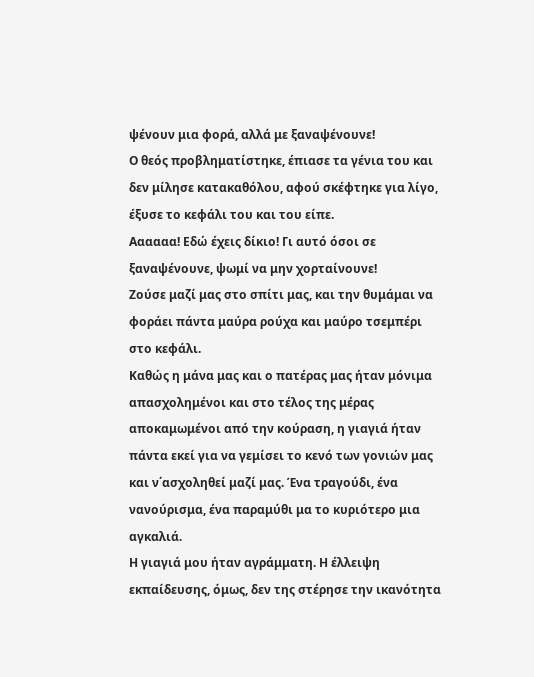ψένουν μια φορά, αλλά με ξαναψένουνε!
Ο θεός προβληματίστηκε, έπιασε τα γένια του και δεν μίλησε κατακαθόλου, αφού σκέφτηκε για λίγο, έξυσε το κεφάλι του και του είπε.
Αααααα! Εδώ έχεις δίκιο! Γι αυτό όσοι σε ξαναψένουνε, ψωμί να μην χορταίνουνε!
Ζούσε μαζί μας στο σπίτι μας, και την θυμάμαι να φοράει πάντα μαύρα ρούχα και μαύρο τσεμπέρι στο κεφάλι.
Καθώς η μάνα μας και ο πατέρας μας ήταν μόνιμα απασχολημένοι και στο τέλος της μέρας αποκαμωμένοι από την κούραση, η γιαγιά ήταν πάντα εκεί για να γεμίσει το κενό των γονιών μας και ν΄ασχοληθεί μαζί μας. Ένα τραγούδι, ένα νανούρισμα, ένα παραμύθι μα το κυριότερο μια αγκαλιά.
Η γιαγιά μου ήταν αγράμματη. Η έλλειψη εκπαίδευσης, όμως, δεν της στέρησε την ικανότητα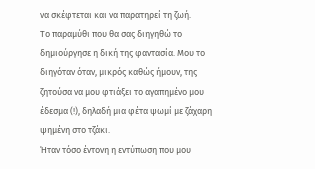να σκέφτεται και να παρατηρεί τη ζωή.
Το παραμύθι που θα σας διηγηθώ το δημιούργησε η δική της φαντασία. Μου το διηγόταν όταν, μικρός καθώς ήμουν, της ζητούσα να μου φτιάξει το αγαπημένο μου έδεσμα (!), δηλαδή μια φέτα ψωμί με ζάχαρη ψημένη στο τζάκι.
Ήταν τόσο έντονη η εντύπωση που μου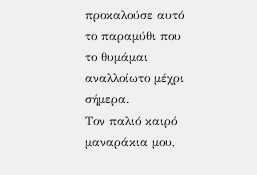προκαλούσε αυτό το παραμύθι που το θυμάμαι αναλλοίωτο μέχρι σήμερα.
Τον παλιό καιρό μαναράκια μου,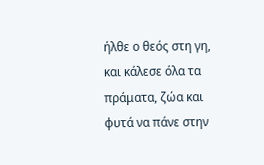ήλθε ο θεός στη γη, και κάλεσε όλα τα πράματα, ζώα και φυτά να πάνε στην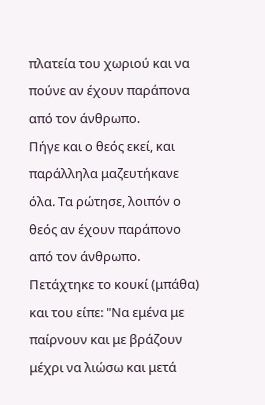πλατεία του χωριού και να πούνε αν έχουν παράπονα από τον άνθρωπο.
Πήγε και ο θεός εκεί, και παράλληλα μαζευτήκανε όλα. Τα ρώτησε, λοιπόν ο θεός αν έχουν παράπονο από τον άνθρωπο.
Πετάχτηκε το κουκί (μπάθα) και του είπε: "Να εμένα με παίρνουν και με βράζουν μέχρι να λιώσω και μετά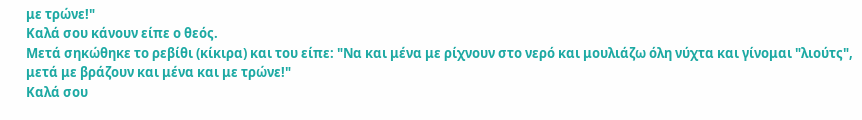με τρώνε!"
Καλά σου κάνουν είπε ο θεός.
Μετά σηκώθηκε το ρεβίθι (κίκιρα) και του είπε: "Να και μένα με ρίχνουν στο νερό και μουλιάζω όλη νύχτα και γίνομαι "λιούτς", μετά με βράζουν και μένα και με τρώνε!"
Καλά σου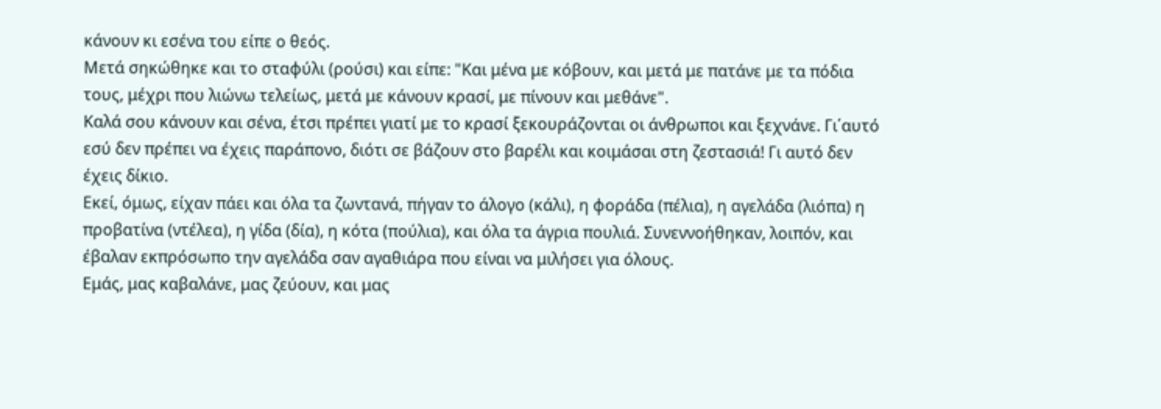κάνουν κι εσένα του είπε ο θεός.
Μετά σηκώθηκε και το σταφύλι (ρούσι) και είπε: "Και μένα με κόβουν, και μετά με πατάνε με τα πόδια τους, μέχρι που λιώνω τελείως, μετά με κάνουν κρασί, με πίνουν και μεθάνε".
Καλά σου κάνουν και σένα, έτσι πρέπει γιατί με το κρασί ξεκουράζονται οι άνθρωποι και ξεχνάνε. Γι΄αυτό εσύ δεν πρέπει να έχεις παράπονο, διότι σε βάζουν στο βαρέλι και κοιμάσαι στη ζεστασιά! Γι αυτό δεν έχεις δίκιο.
Εκεί, όμως, είχαν πάει και όλα τα ζωντανά, πήγαν το άλογο (κάλι), η φοράδα (πέλια), η αγελάδα (λιόπα) η προβατίνα (ντέλεα), η γίδα (δία), η κότα (πούλια), και όλα τα άγρια πουλιά. Συνεννοήθηκαν, λοιπόν, και έβαλαν εκπρόσωπο την αγελάδα σαν αγαθιάρα που είναι να μιλήσει για όλους.
Εμάς, μας καβαλάνε, μας ζεύουν, και μας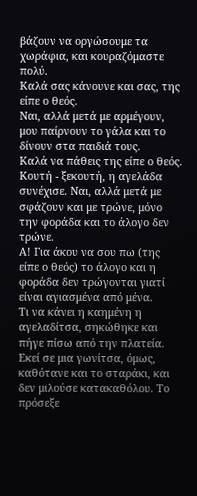βάζουν να οργώσουμε τα χωράφια, και κουραζόμαστε πολύ.
Καλά σας κάνουνε και σας, της είπε ο θεός.
Ναι, αλλά μετά με αρμέγουν, μου παίρνουν το γάλα και το δίνουν στα παιδιά τους.
Καλά να πάθεις της είπε ο θεός.
Κουτή - ξεκουτή, η αγελάδα συνέχισε. Ναι, αλλά μετά με σφάζουν και με τρώνε, μόνο την φοράδα και το άλογο δεν τρώνε.
Α! Για άκου να σου πω (της είπε ο θεός) το άλογο και η φοράδα δεν τρώγονται γιατί είναι αγιασμένα από μένα.
Τι να κάνει η καημένη η αγελαδίτσα, σηκώθηκε και πήγε πίσω από την πλατεία.
Εκεί σε μια γωνίτσα, όμως, καθότανε και το σταράκι, και δεν μιλούσε κατακαθόλου. Το πρόσεξε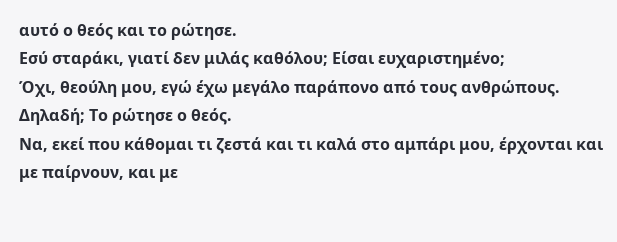αυτό ο θεός και το ρώτησε.
Εσύ σταράκι, γιατί δεν μιλάς καθόλου; Είσαι ευχαριστημένο;
Όχι, θεούλη μου, εγώ έχω μεγάλο παράπονο από τους ανθρώπους.
Δηλαδή; Το ρώτησε ο θεός.
Να, εκεί που κάθομαι τι ζεστά και τι καλά στο αμπάρι μου, έρχονται και με παίρνουν, και με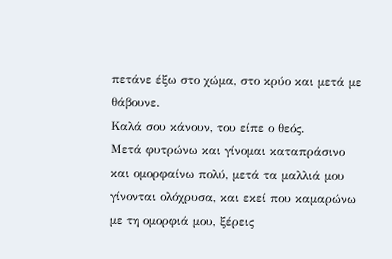πετάνε έξω στο χώμα, στο κρύο και μετά με θάβουνε.
Καλά σου κάνουν, του είπε ο θεός.
Μετά φυτρώνω και γίνομαι καταπράσινο και ομορφαίνω πολύ, μετά τα μαλλιά μου γίνονται ολόχρυσα, και εκεί που καμαρώνω με τη ομορφιά μου, ξέρεις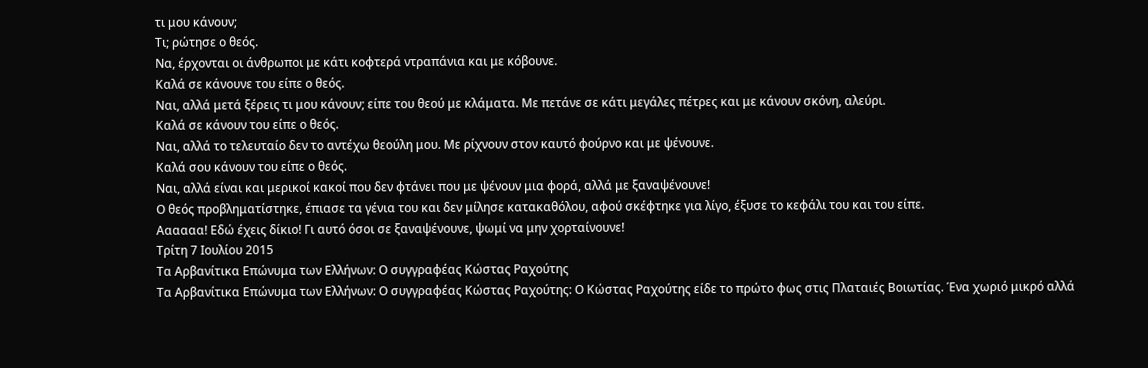τι μου κάνουν;
Τι; ρώτησε ο θεός.
Να, έρχονται οι άνθρωποι με κάτι κοφτερά ντραπάνια και με κόβουνε.
Καλά σε κάνουνε του είπε ο θεός.
Ναι, αλλά μετά ξέρεις τι μου κάνουν; είπε του θεού με κλάματα. Με πετάνε σε κάτι μεγάλες πέτρες και με κάνουν σκόνη, αλεύρι.
Καλά σε κάνουν του είπε ο θεός.
Ναι, αλλά το τελευταίο δεν το αντέχω θεούλη μου. Με ρίχνουν στον καυτό φούρνο και με ψένουνε.
Καλά σου κάνουν του είπε ο θεός.
Ναι, αλλά είναι και μερικοί κακοί που δεν φτάνει που με ψένουν μια φορά, αλλά με ξαναψένουνε!
Ο θεός προβληματίστηκε, έπιασε τα γένια του και δεν μίλησε κατακαθόλου, αφού σκέφτηκε για λίγο, έξυσε το κεφάλι του και του είπε.
Αααααα! Εδώ έχεις δίκιο! Γι αυτό όσοι σε ξαναψένουνε, ψωμί να μην χορταίνουνε!
Τρίτη 7 Ιουλίου 2015
Τα Αρβανίτικα Επώνυμα των Ελλήνων: Ο συγγραφέας Κώστας Ραχούτης
Τα Αρβανίτικα Επώνυμα των Ελλήνων: Ο συγγραφέας Κώστας Ραχούτης: Ο Κώστας Ραχούτης είδε το πρώτο φως στις Πλαταιές Βοιωτίας. Ένα χωριό μικρό αλλά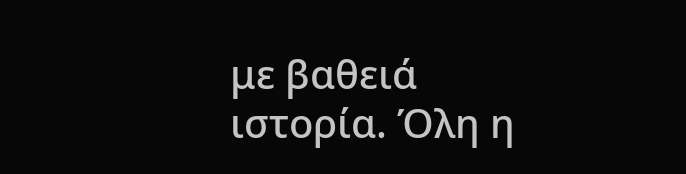με βαθειά ιστορία. Όλη η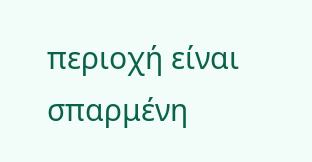περιοχή είναι σπαρμένη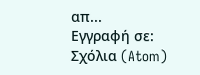απ...
Εγγραφή σε:
Σχόλια (Atom)